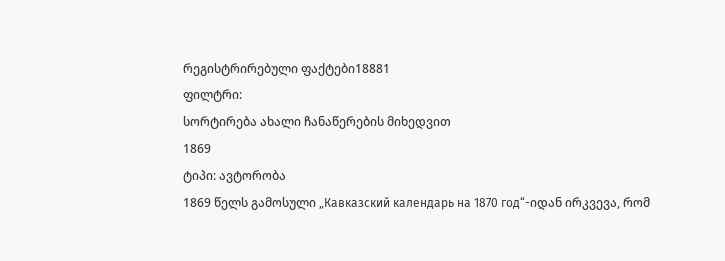რეგისტრირებული ფაქტები18881
ფილტრი:
სორტირება ახალი ჩანაწერების მიხედვით
1869
ტიპი: ავტორობა
1869 წელს გამოსული „Кавказский календарь на 1870 год“-იდან ირკვევა, რომ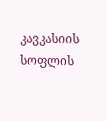კავკასიის სოფლის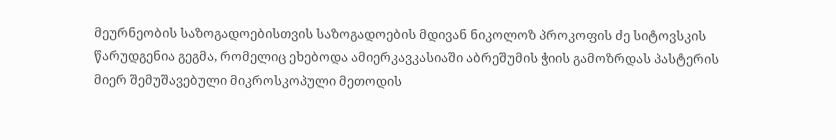მეურნეობის საზოგადოებისთვის საზოგადოების მდივან ნიკოლოზ პროკოფის ძე სიტოვსკის წარუდგენია გეგმა, რომელიც ეხებოდა ამიერკავკასიაში აბრეშუმის ჭიის გამოზრდას პასტერის მიერ შემუშავებული მიკროსკოპული მეთოდის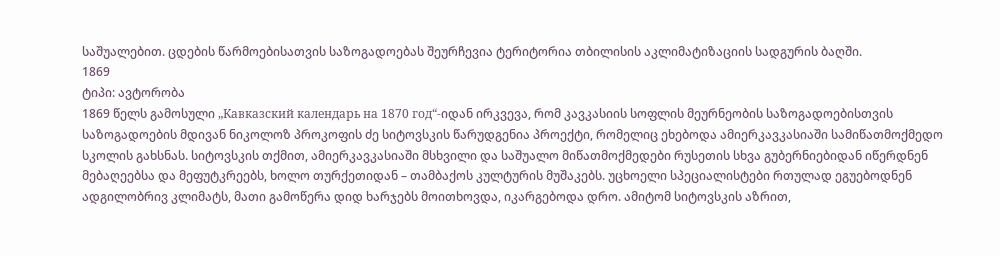საშუალებით. ცდების წარმოებისათვის საზოგადოებას შეურჩევია ტერიტორია თბილისის აკლიმატიზაციის სადგურის ბაღში.
1869
ტიპი: ავტორობა
1869 წელს გამოსული „Кавказский календарь на 1870 год“-იდან ირკვევა, რომ კავკასიის სოფლის მეურნეობის საზოგადოებისთვის საზოგადოების მდივან ნიკოლოზ პროკოფის ძე სიტოვსკის წარუდგენია პროექტი, რომელიც ეხებოდა ამიერკავკასიაში სამიწათმოქმედო სკოლის გახსნას. სიტოვსკის თქმით, ამიერკავკასიაში მსხვილი და საშუალო მიწათმოქმედები რუსეთის სხვა გუბერნიებიდან იწერდნენ მებაღეებსა და მეფუტკრეებს, ხოლო თურქეთიდან – თამბაქოს კულტურის მუშაკებს. უცხოელი სპეციალისტები რთულად ეგუებოდნენ ადგილობრივ კლიმატს, მათი გამოწერა დიდ ხარჯებს მოითხოვდა, იკარგებოდა დრო. ამიტომ სიტოვსკის აზრით,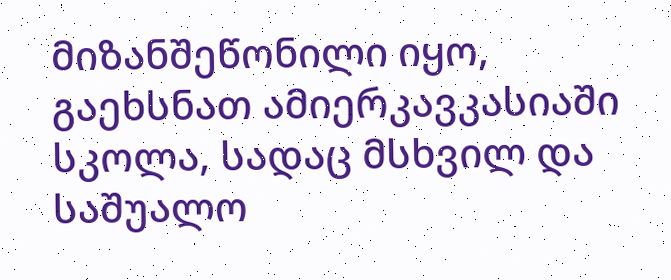მიზანშეწონილი იყო, გაეხსნათ ამიერკავკასიაში სკოლა, სადაც მსხვილ და საშუალო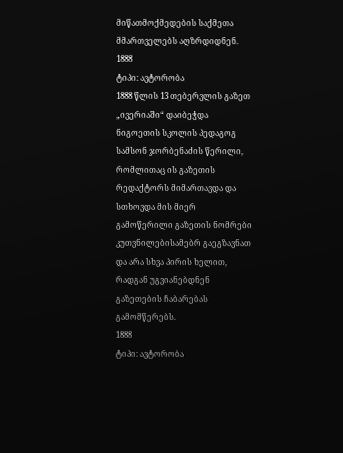მიწათმოქმედების საქმეთა მმართველებს აღზრდიდნენ.
1888
ტიპი: ავტორობა
1888 წლის 13 თებერვლის გაზეთ „ივერიაში“ დაიბეჭდა ნიგოეთის სკოლის პედაგოგ სამსონ ჯორბენაძის წერილი, რომლითაც ის გაზეთის რედაქტორს მიმართავდა და სთხოვდა მის მიერ გამოწერილი გაზეთის ნომრები კუთვნილებისამებრ გაეგზავნათ და არა სხვა პირის ხელით, რადგან უგვიანებდნენ გაზეთების ჩაბარებას გამომწერებს.
1888
ტიპი: ავტორობა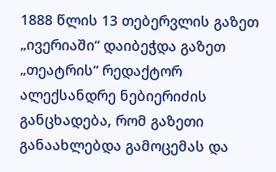1888 წლის 13 თებერვლის გაზეთ „ივერიაში“ დაიბეჭდა გაზეთ „თეატრის“ რედაქტორ ალექსანდრე ნებიერიძის განცხადება, რომ გაზეთი განაახლებდა გამოცემას და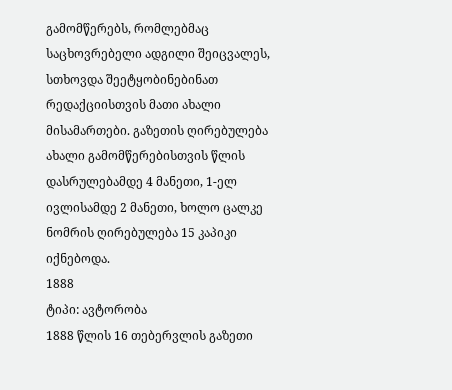გამომწერებს, რომლებმაც საცხოვრებელი ადგილი შეიცვალეს, სთხოვდა შეეტყობინებინათ რედაქციისთვის მათი ახალი მისამართები. გაზეთის ღირებულება ახალი გამომწერებისთვის წლის დასრულებამდე 4 მანეთი, 1-ელ ივლისამდე 2 მანეთი, ხოლო ცალკე ნომრის ღირებულება 15 კაპიკი იქნებოდა.
1888
ტიპი: ავტორობა
1888 წლის 16 თებერვლის გაზეთი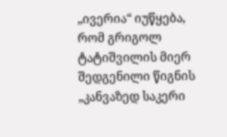„ივერია“ იუწყება, რომ გრიგოლ ტატიშვილის მიერ შედგენილი წიგნის „კანვაზედ საკერი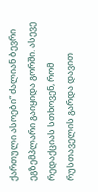ქართული ასოები“ ძალიან ბევრი ეგზემპლარი გაიყიდა გორში. ასევე რედაქციას სთხოვენ, რომ რუსთაველის გარდა დავით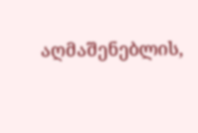აღმაშენებლის,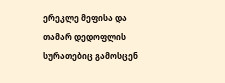ერეკლე მეფისა და თამარ დედოფლის სურათებიც გამოსცენ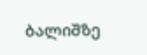ბალიშზე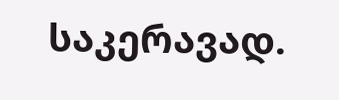საკერავად.